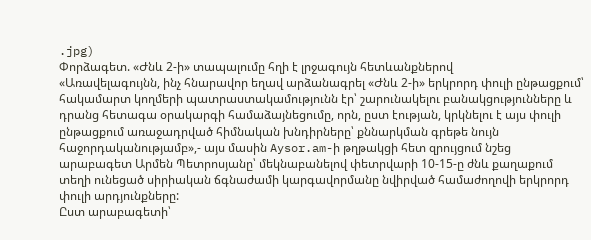.jpg)
Փորձագետ. «Ժնև 2-ի» տապալումը հղի է լրջագույն հետևանքներով
«Առավելագույնն, ինչ հնարավոր եղավ արձանագրել «Ժնև 2-ի» երկրորդ փուլի ընթացքում՝ հակամարտ կողմերի պատրաստակամությունն էր՝ շարունակելու բանակցությունները և դրանց հետագա օրակարգի համաձայնեցումը, որն, ըստ էության, կրկնելու է այս փուլի ընթացքում առաջադրված հիմնական խնդիրները՝ քննարկման գրեթե նույն հաջորդականությամբ»,- այս մասին Aysor.am-ի թղթակցի հետ զրույցում նշեց արաբագետ Արմեն Պետրոսյանը՝ մեկնաբանելով փետրվարի 10-15-ը ժնև քաղաքում տեղի ունեցած սիրիական ճգնաժամի կարգավորմանը նվիրված համաժողովի երկրորդ փուլի արդյունքները:
Ըստ արաբագետի՝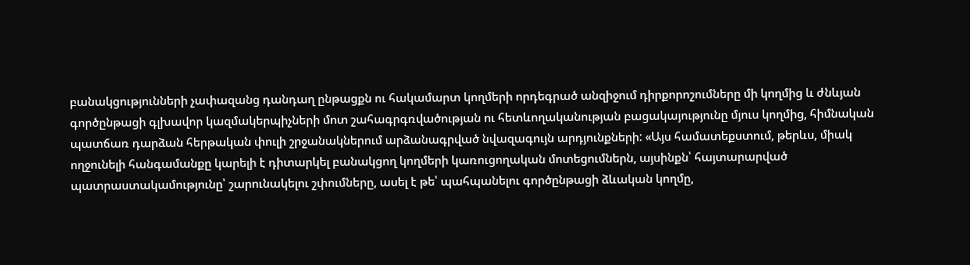բանակցությունների չափազանց դանդաղ ընթացքն ու հակամարտ կողմերի որդեգրած անզիջում դիրքորոշումները մի կողմից և ժնևյան գործընթացի գլխավոր կազմակերպիչների մոտ շահագրգռվածության ու հետևողականության բացակայությունը մյուս կողմից, հիմնական պատճառ դարձան հերթական փուլի շրջանակներում արձանագրված նվազագույն արդյունքների: «Այս համատեքստում, թերևս, միակ ողջունելի հանգամանքը կարելի է դիտարկել բանակցող կողմերի կառուցողական մոտեցումներն, այսինքն՝ հայտարարված պատրաստակամությունը՝ շարունակելու շփումները, ասել է թե՝ պահպանելու գործընթացի ձևական կողմը,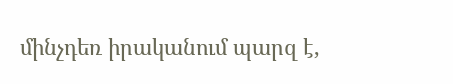մինչդեռ իրականում պարզ է,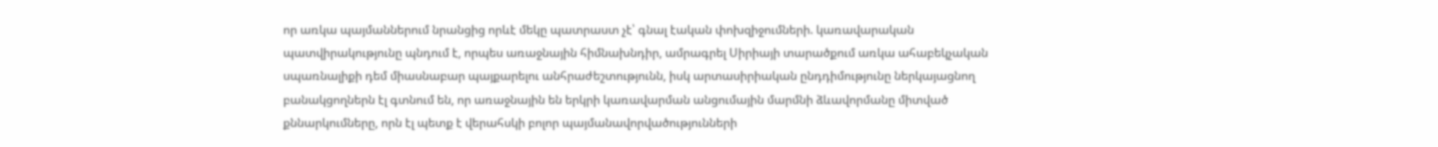որ առկա պայմաններում նրանցից որևէ մեկը պատրաստ չէ՝ գնալ էական փոխզիջումների. կառավարական պատվիրակությունը պնդում է, որպես առաջնային հիմնախնդիր, ամրագրել Սիրիայի տարածքում առկա ահաբեկչական սպառնալիքի դեմ միասնաբար պայքարելու անհրաժեշտությունն, իսկ արտասիրիական ընդդիմությունը ներկայացնող բանակցողներն էլ գտնում են, որ առաջնային են երկրի կառավարման անցումային մարմնի ձևավորմանը միտված քննարկումները, որն էլ պետք է վերահսկի բոլոր պայմանավորվածությունների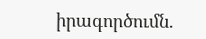իրագործումն.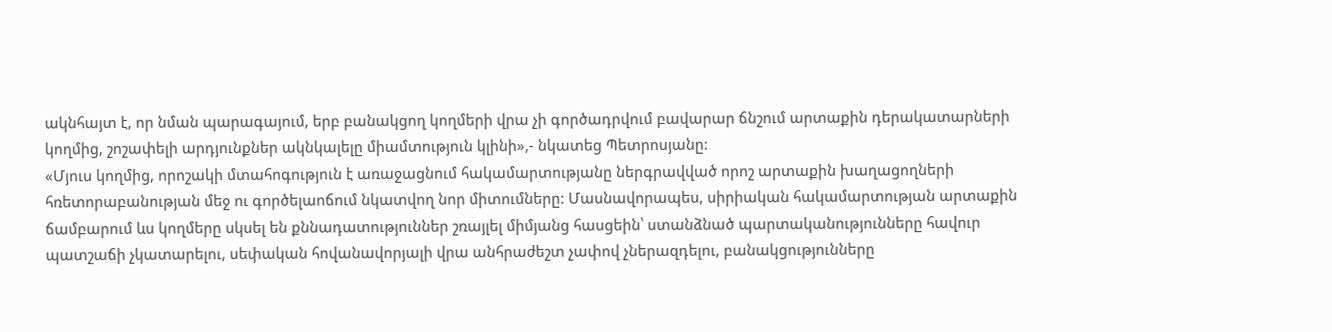ակնհայտ է, որ նման պարագայում, երբ բանակցող կողմերի վրա չի գործադրվում բավարար ճնշում արտաքին դերակատարների կողմից, շոշափելի արդյունքներ ակնկալելը միամտություն կլինի»,- նկատեց Պետրոսյանը:
«Մյուս կողմից, որոշակի մտահոգություն է առաջացնում հակամարտությանը ներգրավված որոշ արտաքին խաղացողների հռետորաբանության մեջ ու գործելաոճում նկատվող նոր միտումները: Մասնավորապես, սիրիական հակամարտության արտաքին ճամբարում ևս կողմերը սկսել են քննադատություններ շռայլել միմյանց հասցեին՝ ստանձնած պարտականությունները հավուր պատշաճի չկատարելու, սեփական հովանավորյալի վրա անհրաժեշտ չափով չներազդելու, բանակցությունները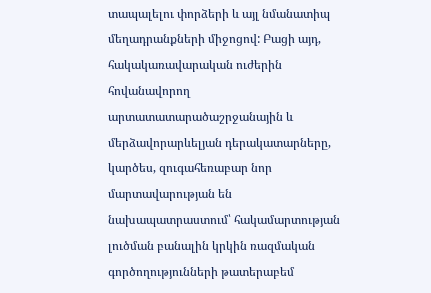տապալելու փորձերի և այլ նմանատիպ մեղադրանքների միջոցով: Բացի այդ, հակակառավարական ուժերին հովանավորող արտատատարածաշրջանային և մերձավորարևելյան դերակատարները, կարծես, զուգահեռաբար նոր մարտավարության են նախապատրաստում՝ հակամարտության լուծման բանալին կրկին ռազմական գործողությունների թատերաբեմ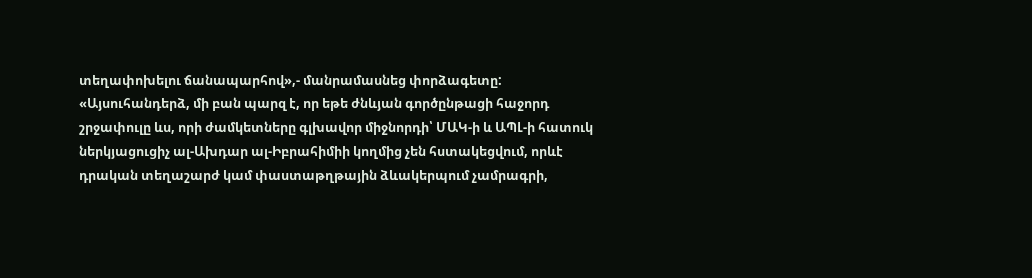տեղափոխելու ճանապարհով»,- մանրամասնեց փորձագետը:
«Այսուհանդերձ, մի բան պարզ է, որ եթե ժնևյան գործընթացի հաջորդ շրջափուլը ևս, որի ժամկետները գլխավոր միջնորդի՝ ՄԱԿ-ի և ԱՊԼ-ի հատուկ ներկյացուցիչ ալ-Ախդար ալ-Իբրահիմիի կողմից չեն հստակեցվում, որևէ դրական տեղաշարժ կամ փաստաթղթային ձևակերպում չամրագրի,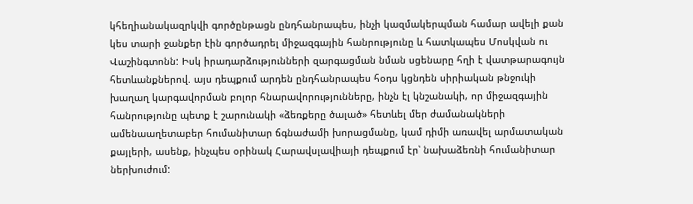կհեղիանակազրկվի գործընթացն ընդհանրապես, ինչի կազմակերպման համար ավելի քան կես տարի ջանքեր էին գործադրել միջազգային հանրությունը և հատկապես Մոսկվան ու Վաշինգտոնն: Իսկ իրադարձությունների զարգացման նման սցենարը հղի է վատթարագույն հետևանքներով. այս դեպքում արդեն ընդհանրապես հօդս կցնդեն սիրիական թնջուկի խաղաղ կարգավորման բոլոր հնարավորությունները, ինչն էլ կնշանակի, որ միջազգային հանրությունը պետք է շարունակի «ձեռքերը ծալած» հետևել մեր ժամանակների ամենաաղետաբեր հումանիտար ճգնաժամի խորացմանը, կամ դիմի առավել արմատական քայլերի, ասենք, ինչպես օրինակ Հարավսլավիայի դեպքում էր՝ նախաձեռնի հումանիտար ներխուժում: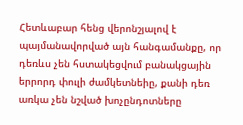Հետևաբար հենց վերոնշյալով է պայմանավորված այն հանգամանքը, որ դեռևս չեն հստակեցվում բանակցային երրորդ փուլի ժամկետնեիը, քանի դեռ առկա չեն նշված խոչընդոտները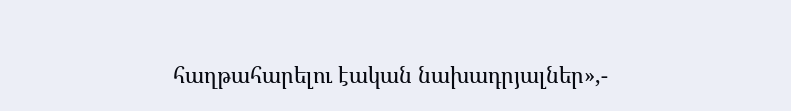հաղթահարելու էական նախադրյալներ»,-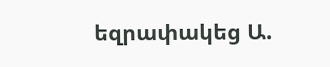եզրափակեց Ա.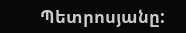Պետրոսյանը: